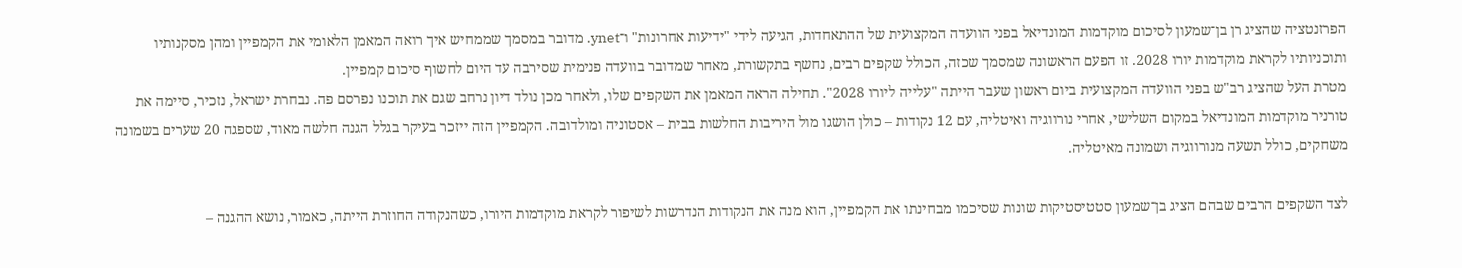הפרזנטציה שהציג רן בן־שמעון לסיכום מוקדמות המונדיאל בפני הוועדה המקצועית של ההתאחדות, הגיעה לידי "ידיעות אחרונות" ו־ynet. מדובר במסמך שממחיש איך רואה המאמן הלאומי את הקמפיין ומהן מסקנותיו ותוכניותיו לקראת מוקדמות יורו 2028. זו הפעם הראשונה שמסמך שכזה, הכולל שקפים רבים, נחשף בתקשורת, מאחר שמדובר בוועדה פנימית שסירבה עד היום לחשוף סיכום קמפיין.
מטרת העל שהציג רב"ש בפני הוועדה המקצועית ביום ראשון שעבר הייתה "עלייה ליורו 2028". תחילה הראה המאמן את השקפים שלו, ולאחר מכן נולד דיון נרחב שגם את תוכנו נפרסם פה. נבחרת ישראל, נזכיר, סיימה את טורניר מוקדמות המונדיאל במקום השלישי, אחרי נורווגיה ואיטליה, עם 12 נקודות – כולן הושגו מול היריבות החלשות בבית – אסטוניה ומולדובה. הקמפיין הזה ייזכר בעיקר בגלל הגנה חלשה מאוד, שספגה 20 שערים בשמונה משחקים, כולל תשעה מנורווגיה ושמונה מאיטליה.

לצד השקפים הרבים שבהם הציג בן־שמעון סטטיסטיקות שונות שסיכמו מבחינתו את הקמפיין, הוא מנה את הנקודות הנדרשות לשיפור לקראת מוקדמות היורו, כשהנקודה החוזרת הייתה, כאמור, נושא ההגנה –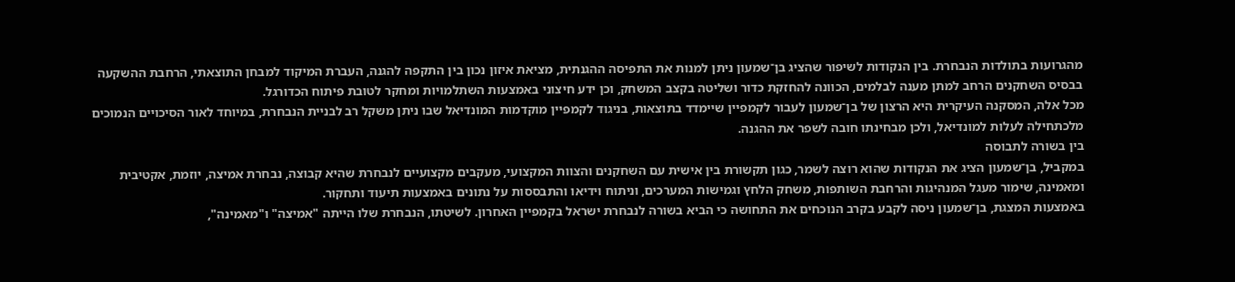מהגרועות בתולדות הנבחרת. בין הנקודות לשיפור שהציג בן־שמעון ניתן למנות את התפיסה ההגנתית, מציאת איזון נכון בין התקפה להגנה, העברת המיקוד למבחן התוצאתי, הרחבת ההשקעה בבסיס השחקנים הרחב למתן מענה לבלמים, הכוונה להחזקת כדור ושליטה בקצב המשחק, וכן ידע חיצוני באמצעות השתלמויות ומחקר לטובת פיתוח הכדורגל.
מכל אלה, המסקנה העיקרית היא הרצון של בן־שמעון לעבור לקמפיין שיימדד בתוצאות, בניגוד לקמפיין מוקדמות המונדיאל שבו ניתן משקל רב לבניית הנבחרת, במיוחד לאור הסיכויים הנמוכים מלכתחילה לעלות למונדיאל, ולכן מבחינתו חובה לשפר את ההגנה.
בין בשורה לתבוסה
במקביל, בן־שמעון הציג את הנקודות שהוא רוצה לשמר, כגון תקשורת בין אישית עם השחקנים והצוות המקצועי, מעקבים מקצועיים לנבחרת שהיא קבוצה, נבחרת אמיצה, יוזמת, אקטיבית ומאמינה, שימור מעגל המנהיגות והרחבת השותפות, משחק הלחץ וגמישות המערכים, וניתוח וידיאו והתבססות על נתונים באמצעות תיעוד ותחקור.
באמצעות המצגת, בן־שמעון ניסה לקבע בקרב הנוכחים את התחושה כי הביא בשורה לנבחרת ישראל בקמפיין האחרון. לשיטתו, הנבחרת שלו הייתה "אמיצה" ו"מאמינה",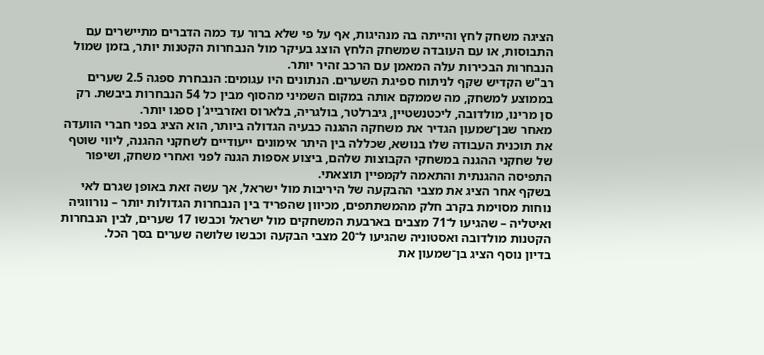הציגה משחק לחץ והייתה בה מנהיגות, אף על פי שלא ברור עד כמה הדברים מתיישרים עם התבוסות, או עם העובדה שמשחק הלחץ הוצג בעיקר מול הנבחרות הקטנות יותר, בזמן שמול הנבחרות הבכירות עלה המאמן עם הרכב זהיר יותר.
רב"ש הקדיש שקף לניתוח ספיגת השערים. הנתונים היו עגומים: הנבחרת ספגה 2.5 שערים בממוצע למשחק, מה שממקם אותה במקום השמיני מהסוף מבין כל 54 הנבחרות ביבשת. רק סן מרינו, מולדובה, ליכטנשטיין, גיברלטר, בולגריה, בלארוס ואזרבייג'ן ספגו יותר.
מאחר שבן־שמעון הגדיר את משחקה ההגנה כבעיה הגדולה ביותר, הוא הציג בפני חברי הוועדה את תוכנית העבודה שלו בנושא, שכללה בין היתר אימונים ייעודיים לשחקני ההגנה, ליווי שוטף של שחקני ההגנה במשחקי הקבוצות שלהם, ביצוע אספות הגנה לפני ואחרי משחק, ושיפור התפיסה ההגנתית והתאמה לקמפיין תוצאתי.
בשקף אחר הציג את מצבי ההבקעה של היריבות מול ישראל, אך עשה זאת באופן שגרם לאי נוחות מסוימת בקרב חלק מהמשתתפים, מכיוון שהפריד בין הנבחרות הגדולות יותר – נורווגיה ואיטליה – שהגיעו ל־71 מצבים בארבעת המשחקים מול ישראל וכבשו 17 שערים, לבין הנבחרות הקטנות מולדובה ואסטוניה שהגיעו ל־20 מצבי הבקעה וכבשו שלושה שערים בסך הכל.
בדיון נוסף הציג בן־שמעון את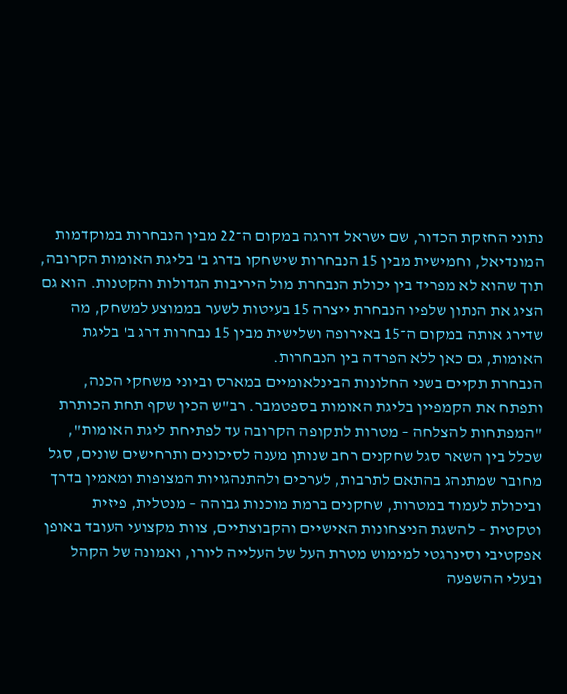נתוני החזקת הכדור, שם ישראל דורגה במקום ה־22 מבין הנבחרות במוקדמות המונדיאל, וחמישית מבין 15 הנבחרות שישחקו בדרג ב' בליגת האומות הקרובה, תוך שהוא לא מפריד בין יכולת הנבחרת מול היריבות הגדולות והקטנות. הוא גם הציג את הנתון שלפיו הנבחרת ייצרה 15 בעיטות לשער בממוצע למשחק, מה שדירג אותה במקום ה־15 באירופה ושלישית מבין 15 נבחרות דרג ב' בליגת האומות, גם כאן ללא הפרדה בין הנבחרות.
הנבחרת תקיים בשני החלונות הבינלאומיים במארס וביוני משחקי הכנה, ותפתח את הקמפיין בליגת האומות בספטמבר. רב"ש הכין שקף תחת הכותרת "המפתחות להצלחה – מטרות לתקופה הקרובה עד לפתיחת ליגת האומות", שכלל בין השאר סגל שחקנים רחב שנותן מענה לסיכונים ותרחישים שונים, סגל מחובר שמתנהג בהתאם לתרבות, לערכים ולהתנהגויות המצופות ומאמין בדרך וביכולת לעמוד במטרות, שחקנים ברמת מוכנות גבוהה – מנטלית, פיזית וטקטית – להשגת הניצחונות האישיים והקבוצתיים, צוות מקצועי העובד באופן אפקטיבי וסינרגטי למימוש מטרת העל של העלייה ליורו, ואמונה של הקהל ובעלי ההשפעה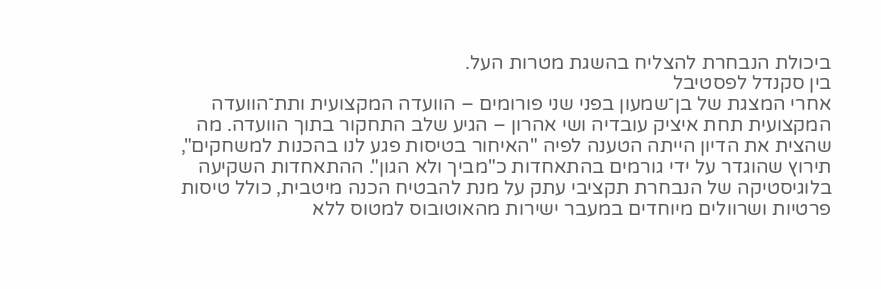ביכולת הנבחרת להצליח בהשגת מטרות העל.
בין סקנדל לפסטיבל
אחרי המצגת של בן־שמעון בפני שני פורומים – הוועדה המקצועית ותת־הוועדה המקצועית תחת איציק עובדיה ושי אהרון – הגיע שלב התחקור בתוך הוועדה. מה שהצית את הדיון הייתה הטענה לפיה "האיחור בטיסות פגע לנו בהכנות למשחקים", תירוץ שהוגדר על ידי גורמים בהתאחדות כ"מביך ולא הגון". ההתאחדות השקיעה בלוגיסטיקה של הנבחרת תקציבי עתק על מנת להבטיח הכנה מיטבית, כולל טיסות פרטיות ושרוולים מיוחדים במעבר ישירות מהאוטובוס למטוס ללא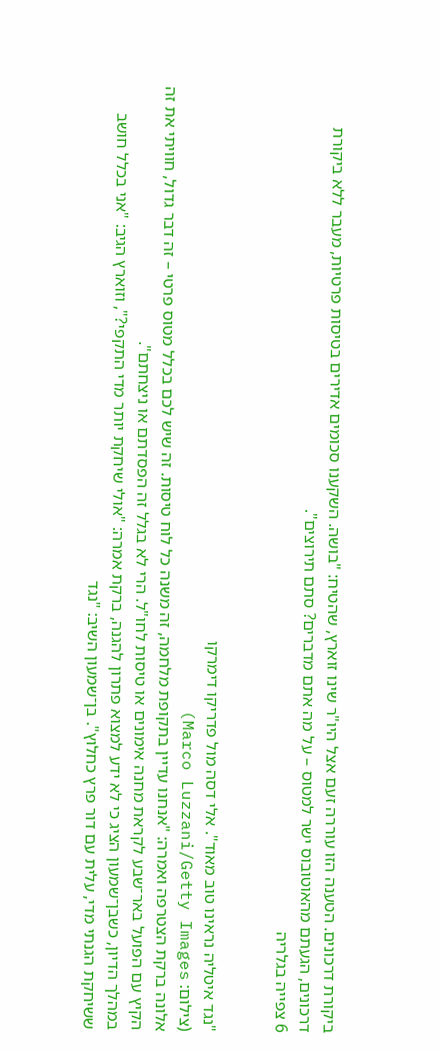ביקורת דרכונים. הטענה הזו עוררה זעם אצל היו"ר שינו זוארץ, שהטיח: "בושה. השקענו סכומים אדירים בטיסות פרטיות, מעבר ללא ביקורת דרכונים, הגעתם מהאוטובוס ישר למטוס – על מה אתם מדברים? סתם תירוצים".
6 צפייה בגלריה


"נגד איטליה נראינו טוב מאוד". אלי דסה מול פדריקו דימרקו
(צילום: Marco Luzzani/Getty Images)
אלונה ברקת הצטרפה ואמרה: "אנחנו עדיין בתקופת מלחמה, זה משנה כל לוח טיסות. זה שיש לכם בכלל מטוס פרטי – זה דבר גדול, חוויתי את זה הקיץ עם הפועל באר־שבע לקראת מחנה אימונים או טיסות לחו"ל. הרי לא בגלל זה הפסדתם או ניצחתם".
במהלך הדיון, כשבן־שמעון הציג כי לא ידע למצוא פתרון להגנה, ברקת אמרה: "אולי שיחקת יותר מדי התקפי?", וזוארץ הגיב: "אני בכלל חושב ששיחקת הגנתי מדי, עלית עם דור פרץ כחלוץ". בן־שמעון השיב: "נגד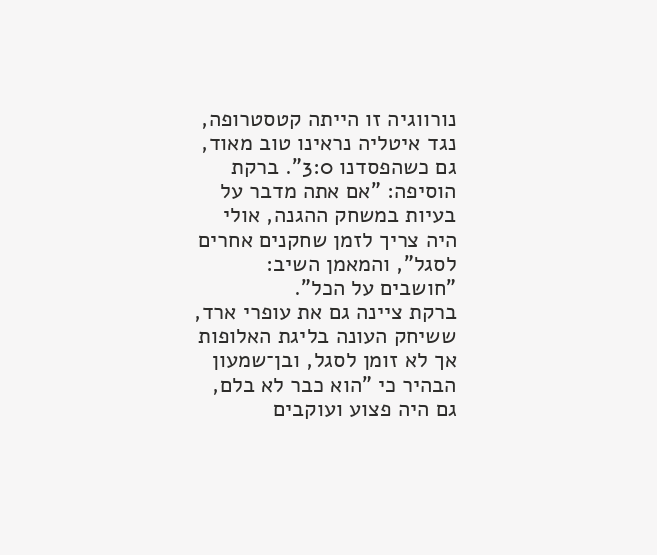נורווגיה זו הייתה קטסטרופה, נגד איטליה נראינו טוב מאוד, גם כשהפסדנו 3:0". ברקת הוסיפה: "אם אתה מדבר על בעיות במשחק ההגנה, אולי היה צריך לזמן שחקנים אחרים לסגל", והמאמן השיב: "חושבים על הכל".
ברקת ציינה גם את עופרי ארד, ששיחק העונה בליגת האלופות אך לא זומן לסגל, ובן־שמעון הבהיר כי "הוא כבר לא בלם, גם היה פצוע ועוקבים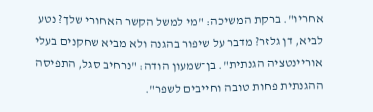אחריו". ברקת המשיכה: "מי למשל הקשר האחורי שלך? נטע לביא, דן גלזר? מדבר על שיפור בהגנה ולא מביא שחקנים בעלי אוריינטציה הגנתית". בן־שמעון הודה: "נרחיב סגל, התפיסה ההגנתית פחות טובה וחייבים לשפר".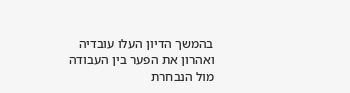בהמשך הדיון העלו עובדיה ואהרון את הפער בין העבודה מול הנבחרת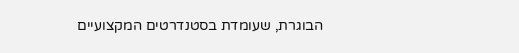הבוגרת, שעומדת בסטנדרטים המקצועיים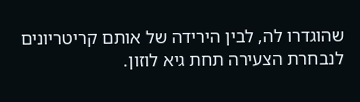שהוגדרו לה, לבין הירידה של אותם קריטריונים לנבחרת הצעירה תחת גיא לוזון.